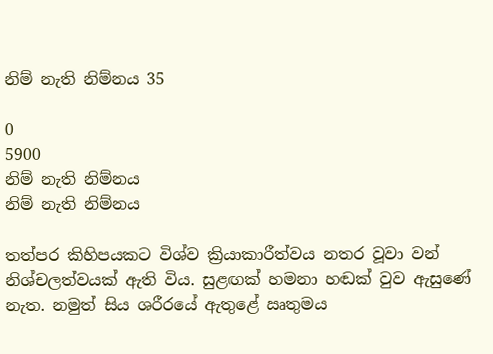නිම් නැති නිම්නය 35

0
5900
නිම් නැති නිම්නය
නිම් නැති නිම්නය

තත්පර කිහිපයකට විශ්ව ක්‍රියාකාරීත්වය නතර වූවා වන් නිශ්චලත්වයක් ඇති විය. සුළඟක් හමනා හඬක් වුව ඇසුණේ නැත. නමුත් සිය ශරීරයේ ඇතුළේ ඍතුමය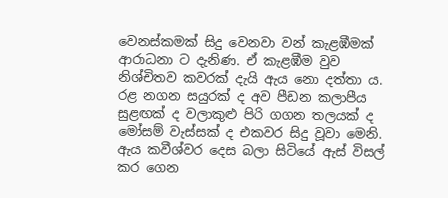වෙනස්කමක් සිදු වෙනවා වන් කැළඹීමක් ආරාධනා ට දැනිණ. ඒ කැළඹීම වුව නිශ්චිතව කවරක් දැයි ඇය නො දත්තා ය. රළ නගන සයුරක් ද අව පීඩන කලාපීය සුළඟක් ද වලාකුළු පිරි ගගන තලයක් ද මෝසම් වැස්සක් ද එකවර සිදු වූවා මෙනි. ඇය කවීශ්වර දෙස බලා සිටියේ ඇස් විසල් කර ගෙන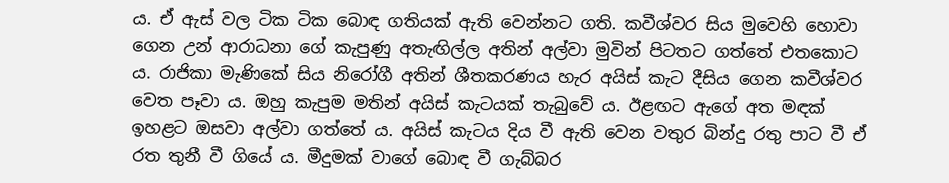ය. ඒ ඇස් වල ටික ටික බොඳ ගතියක් ඇති වෙන්නට ගති. කවීශ්වර සිය මුවෙහි හොවා ගෙන උන් ආරාධනා ගේ කැපුණු අතැඟිල්ල අතින් අල්වා මුවින් පිටතට ගත්තේ එතකොට ය. රාජිකා මැණිකේ සිය නිරෝගී අතින් ශීතකරණය හැර අයිස් කැට දීසිය ගෙන කවීශ්වර වෙත පෑවා ය. ඔහු කැපුම මතින් අයිස් කැටයක් තැබුවේ ය. ඊළඟට ඇගේ අත මඳක් ඉහළට ඔසවා අල්වා ගත්තේ ය. අයිස් කැටය දිය වී ඇති වෙන වතුර බින්දු රතු පාට වී ඒ රත තුනී වී ගියේ ය. මීදුමක් වාගේ බොඳ වී ගැබ්බර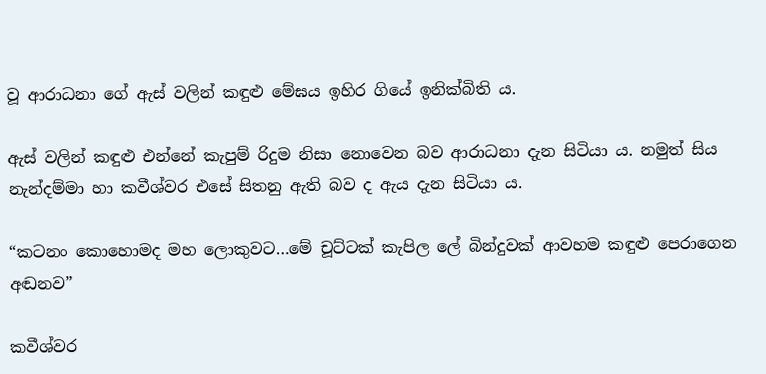වූ ආරාධනා ගේ ඇස් වලින් කඳුළු මේඝය ඉහිර ගියේ ඉනික්බිති ය.

ඇස් වලින් කඳුළු එන්නේ කැපුම් රිදුම නිසා නොවෙන බව ආරාධනා දැන සිටියා ය. නමුත් සිය නැන්දම්මා හා කවීශ්වර එසේ සිතනු ඇති බව ද ඇය දැන සිටියා ය.

“කටනං කොහොමද මහ ලොකුවට…මේ චූට්ටක් කැපිල ලේ බින්දුවක් ආවහම කඳුළු පෙරාගෙන අඬනව”

කවීශ්වර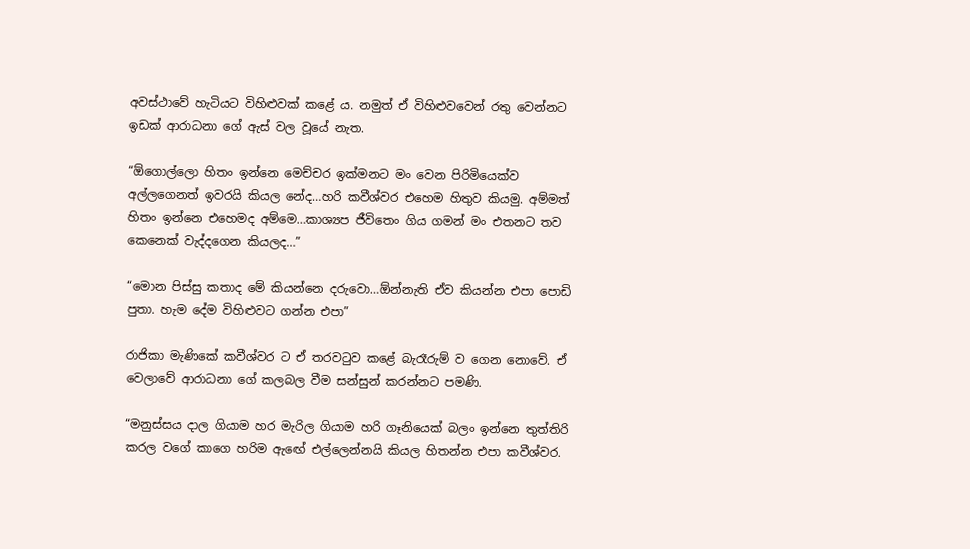අවස්ථාවේ හැටියට විහිළුවක් කළේ ය. නමුත් ඒ විහිළුවවෙන් රතු වෙන්නට ඉඩක් ආරාධනා ගේ ඇස් වල වූයේ නැත.

“ඕගොල්ලො හිතං ඉන්නෙ මෙච්චර ඉක්මනට මං වෙන පිරිමියෙක්ව අල්ලගෙනත් ඉවරයි කියල නේද…හරි කවීශ්වර එහෙම හිතුව කියමු. අම්මත් හිතං ඉන්නෙ එහෙමද අම්මෙ…කාශ්‍යප ජීවිතෙං ගිය ගමන් මං එතනට තව කෙනෙක් වැද්දගෙන කියලද…”

“මොන පිස්සු කතාද මේ කියන්නෙ දරුවො…ඕන්නැති ඒව කියන්න එපා පොඩි පුතා. හැම දේම විහිළුවට ගන්න එපා”

රාජිකා මැණිකේ කවීශ්වර ට ඒ තරවටුව කළේ බැරෑරුම් ව ගෙන නොවේ. ඒ වෙලාවේ ආරාධනා ගේ කලබල වීම සන්සුන් කරන්නට පමණි.

“මනුස්සය දාල ගියාම හර මැරිල ගියාම හරි ගෑනියෙක් බලං ඉන්නෙ තුත්තිරි කරල වගේ කාගෙ හරිම ඇඟේ එල්ලෙන්නයි කියල හිතන්න එපා කවීශ්වර.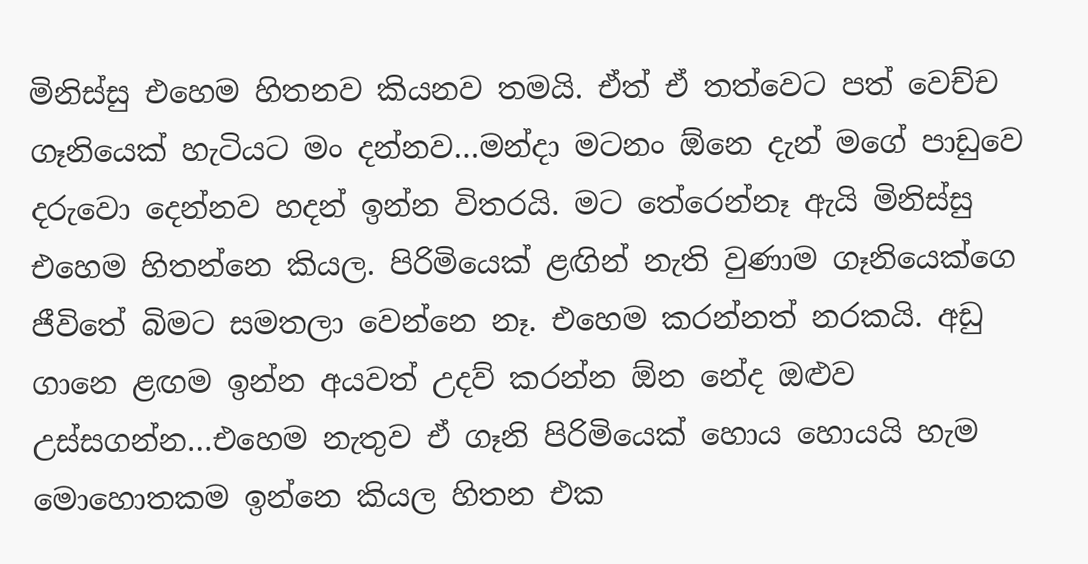මිනිස්සු එහෙම හිතනව කියනව තමයි. ඒත් ඒ තත්වෙට පත් වෙච්ච ගෑනියෙක් හැටියට මං දන්නව…මන්දා මටනං ඕනෙ දැන් මගේ පාඩුවෙ දරුවො දෙන්නව හදන් ඉන්න විතරයි. මට තේරෙන්නෑ ඇයි මිනිස්සු එහෙම හිතන්නෙ කියල. පිරිමියෙක් ළඟින් නැති වුණාම ගෑනියෙක්ගෙ ජීවිතේ බිමට සමතලා වෙන්නෙ නෑ. එහෙම කරන්නත් නරකයි. අඩු ගානෙ ළඟම ඉන්න අයවත් උදව් කරන්න ඕන නේද ඔළුව උස්සගන්න…එහෙම නැතුව ඒ ගෑනි පිරිමියෙක් හොය හොයයි හැම මොහොතකම ඉන්නෙ කියල හිතන එක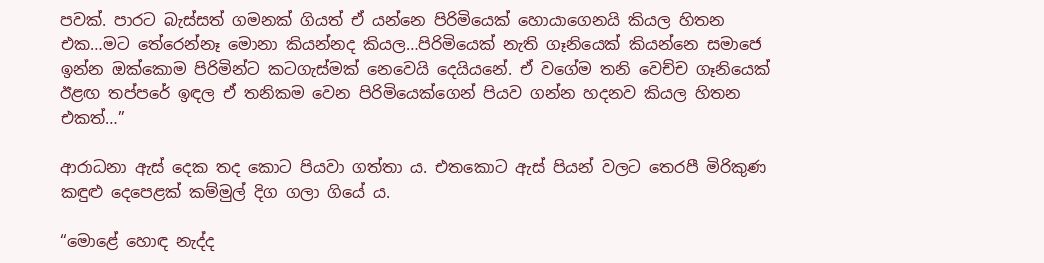පවක්. පාරට බැස්සත් ගමනක් ගියත් ඒ යන්නෙ පිරිමියෙක් හොයාගෙනයි කියල හිතන එක…මට තේරෙන්නෑ මොනා කියන්නද කියල…පිරිමියෙක් නැති ගෑනියෙක් කියන්නෙ සමාජෙ ඉන්න ඔක්කොම පිරිමින්ට කටගැස්මක් නෙවෙයි දෙයියනේ. ඒ වගේම තනි වෙච්ච ගෑනියෙක් ඊළඟ තප්පරේ ඉඳල ඒ තනිකම වෙන පිරිමියෙක්ගෙන් පියව ගන්න හදනව කියල හිතන එකත්…”

ආරාධනා ඇස් දෙක තද කොට පියවා ගත්තා ය. එතකොට ඇස් පියන් වලට තෙරපී මිරිකුණ කඳුළු දෙපෙළක් කම්මුල් දිග ගලා ගියේ ය.

“මොළේ හොඳ නැද්ද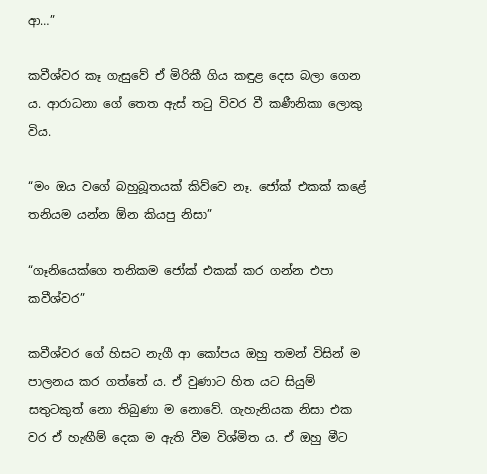ආ…”

කවීශ්වර කෑ ගැසුවේ ඒ මිරිකී ගිය කඳුළ දෙස බලා ගෙන ය. ආරාධනා ගේ තෙත ඇස් තටු විවර වී කණීනිකා ලොකු විය.

“මං ඔය වගේ බහුබූතයක් කිව්වෙ නෑ. ජෝක් එකක් කළේ තනියම යන්න ඕන කියපු නිසා”

“ගෑනියෙක්ගෙ තනිකම ජෝක් එකක් කර ගන්න එපා කවීශ්වර”

කවීශ්වර ගේ හිසට නැගී ආ කෝපය ඔහු තමන් විසින් ම පාලනය කර ගත්තේ ය. ඒ වුණාට හිත යට සියුම් සතුටකුත් නො තිබුණා ම නොවේ. ගැහැනියක නිසා එක වර ඒ හැඟීම් දෙක ම ඇති වීම විශ්මිත ය. ඒ ඔහු මීට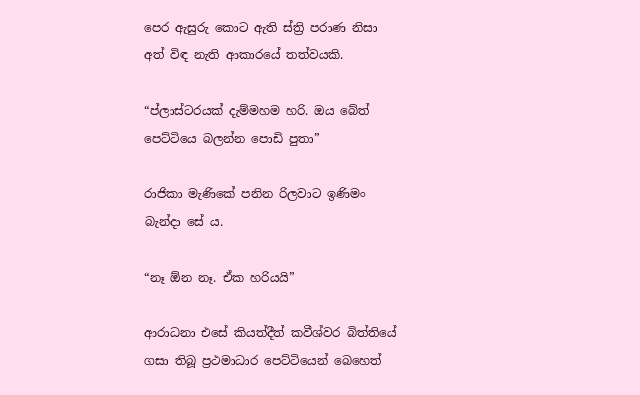පෙර ඇසුරු කොට ඇති ස්ත්‍රි පරාණ නිසා අත් විඳ නැති ආකාරයේ තත්වයකි.

“ප්ලාස්ටරයක් දැම්මහම හරි. ඔය බේත් පෙට්ටියෙ බලන්න පොඩි පුතා”

රාජිකා මැණිකේ පනින රිලවාට ඉණිමං බැන්දා සේ ය.

“නෑ ඕන නෑ. ඒක හරියයි”

ආරාධනා එසේ කියත්දීත් කවීශ්වර බිත්තියේ ගසා තිබූ ප්‍රථමාධාර පෙට්ටියෙන් බෙහෙත්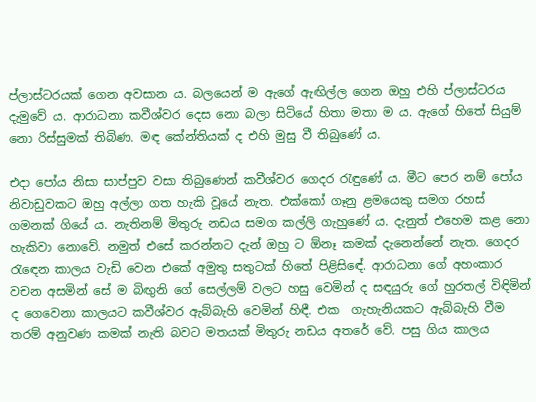ප්ලාස්ටරයක් ගෙන අවසාන ය. බලයෙන් ම ඇගේ ඇඟිල්ල ගෙන ඔහු එහි ප්ලාස්ටරය දැමුවේ ය. ආරාධනා කවීශ්වර දෙස නො බලා සිටියේ හිතා මතා ම ය. ඇගේ හිතේ සියුම් නො රිස්සුමක් තිබිණ. මඳ කේන්තියක් ද එහි මුසු වී තිබුණේ ය.

එදා පෝය නිසා සාප්පුව වසා තිබුණෙන් කවීශ්වර ගෙදර රැඳුණේ ය. මීට පෙර නම් පෝය නිවාඩුවකට ඔහු අල්ලා ගත හැකි වූයේ නැත. එක්කෝ ගෑනු ළමයෙකු සමග රහස් ගමනක් ගියේ ය. නැතිනම් මිතුරු නඩය සමග කල්ලි ගැහුණේ ය. දැනුත් එහෙම කළ නො හැකිවා නොවේ. නමුත් එසේ කරන්නට දැන් ඔහු ට ඕනෑ කමක් දැනෙන්නේ නැත. ගෙදර රැඳෙන කාලය වැඩි වෙන එකේ අමුතු සතුටක් හිතේ පිළිසිඳේ. ආරාධනා ගේ අහංකාර වචන අසමින් සේ ම බිඟුනි ගේ සෙල්ලම් වලට හසු වෙමින් ද සඳයුරු ගේ හුරතල් විඳිමින් ද ගෙවෙනා කාලයට කවීශ්වර ඇබ්බැහි වෙමින් හිඳී. එක  ගැහැනියකට ඇබ්බැහි වීම තරම් අනුවණ කමක් නැති බවට මතයක් මිතුරු නඩය අතරේ වේ. පසු ගිය කාලය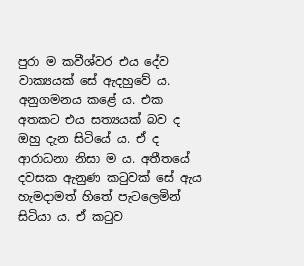පුරා ම කවීශ්වර එය දේව වාක්‍යයක් සේ ඇදහුවේ ය. අනුගමනය කළේ ය. එක අතකට එය සත්‍යයක් බව ද ඔහු දැන සිටියේ ය. ඒ ද ආරාධනා නිසා ම ය. අතීතයේ දවසක ඇනුණ කටුවක් සේ ඇය හැමදාමත් හිතේ පැටලෙමින් සිටියා ය. ඒ කටුව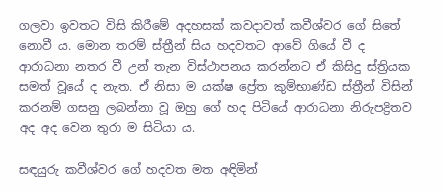ගලවා ඉවතට විසි කිරීමේ අදහසක් කවදාවත් කවීශ්වර ගේ සිතේ නොවී ය. මොන තරම් ස්ත්‍රීන් සිය හදවතට ආවේ ගියේ වී ද ආරාධනා නතර වී උන් තැන විස්ථාපනය කරන්නට ඒ කිසිදු ස්ත්‍රියක සමත් වූයේ ද නැත. ඒ නිසා ම යක්ෂ ප්‍රේත කුම්භාණ්ඩ ස්ත්‍රීන් විසින් කරනම් ගසනු ලබන්නා වූ ඔහු ගේ හද පිටියේ ආරාධනා නිරුපද්‍රිතව අද අද වෙන තුරා ම සිටියා ය.

සඳයුරු කවීශ්වර ගේ හදවත මත අඳිමින්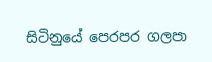සිටිනුයේ පෙරපර ගලපා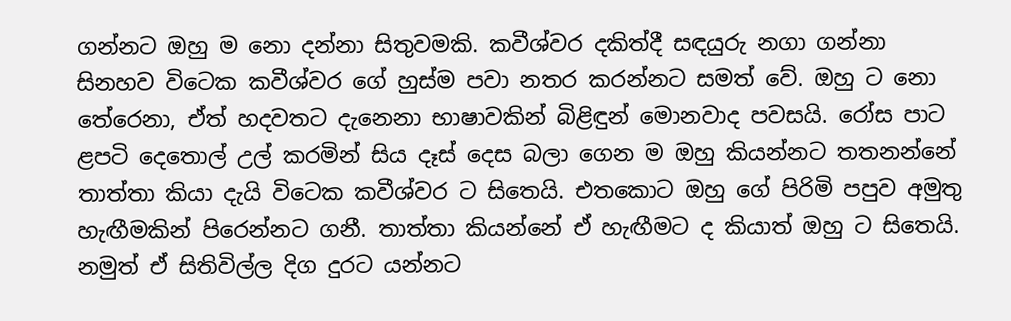ගන්නට ඔහු ම නො දන්නා සිතුවමකි. කවීශ්වර දකිත්දී සඳයුරු නගා ගන්නා සිනහව විටෙක කවීශ්වර ගේ හුස්ම පවා නතර කරන්නට සමත් වේ. ඔහු ට නො තේරෙනා, ඒත් හදවතට දැනෙනා භාෂාවකින් බිළිඳුන් මොනවාද පවසයි. රෝස පාට ළපටි දෙතොල් උල් කරමින් සිය දෑස් දෙස බලා ගෙන ම ඔහු කියන්නට තතනන්නේ තාත්තා කියා දැයි විටෙක කවීශ්වර ට සිතෙයි. එතකොට ඔහු ගේ පිරිමි පපුව අමුතු හැඟීමකින් පිරෙන්නට ගනී. තාත්තා කියන්නේ ඒ හැඟීමට ද කියාත් ඔහු ට සිතෙයි. නමුත් ඒ සිතිවිල්ල දිග දුරට යන්නට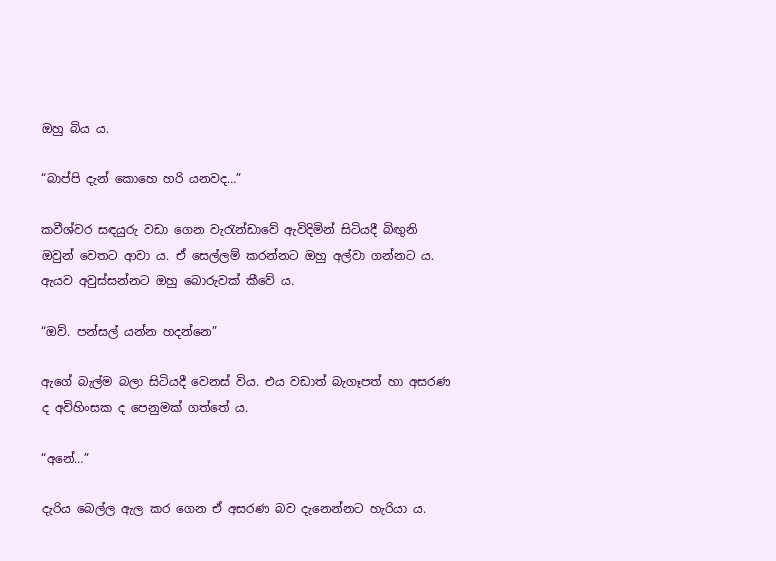ඔහු බිය ය.

“බාප්පි දැන් කොහෙ හරි යනවද…”

කවීශ්වර සඳයුරු වඩා ගෙන වැරැන්ඩාවේ ඇවිදිමින් සිටියදී බිඟුනි ඔවුන් වෙතට ආවා ය. ඒ සෙල්ලම් කරන්නට ඔහු අල්වා ගන්නට ය. ඇයව අවුස්සන්නට ඔහු බොරුවක් කීවේ ය.

“ඔව්. පන්සල් යන්න හදන්නෙ”

ඇගේ බැල්ම බලා සිටියදී වෙනස් විය. එය වඩාත් බැගෑපත් හා අසරණ ද අවිහිංසක ද පෙනුමක් ගත්තේ ය.

“අනේ…”

දැරිය බෙල්ල ඇල කර ගෙන ඒ අසරණ බව දැනෙන්නට හැරියා ය.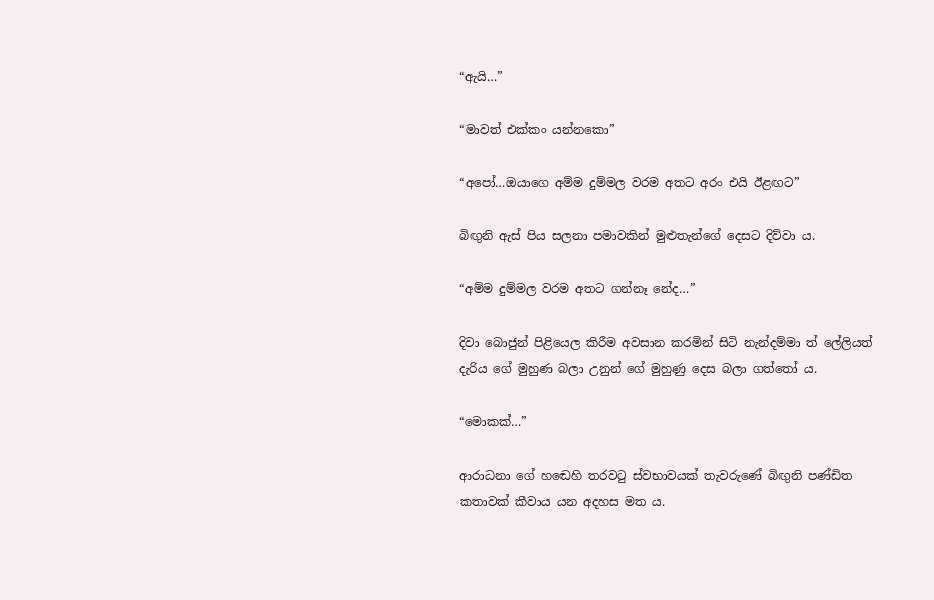“ඇයි…”

“මාවත් එක්කං යන්නකො”

“අපෝ…ඔයාගෙ අම්ම දුම්මල වරම අතට අරං එයි ඊළඟට”

බිඟුනි ඇස් පිය සලනා පමාවකින් මුළුතැන්ගේ දෙසට දිව්වා ය.

“අම්ම දුම්මල වරම අතට ගන්නෑ නේද…”

දිවා බොජුන් පිළියෙල කිරීම අවසාන කරමින් සිටි නැන්දම්මා ත් ලේලියත් දැරිය ගේ මුහුණ බලා උනුන් ගේ මුහුණු දෙස බලා ගත්තෝ ය.

“මොකක්…”

ආරාධනා ගේ හඬෙහි තරවටු ස්වභාවයක් තැවරුණේ බිඟුනි පණ්ඩිත කතාවක් කීවාය යන අදහස මත ය.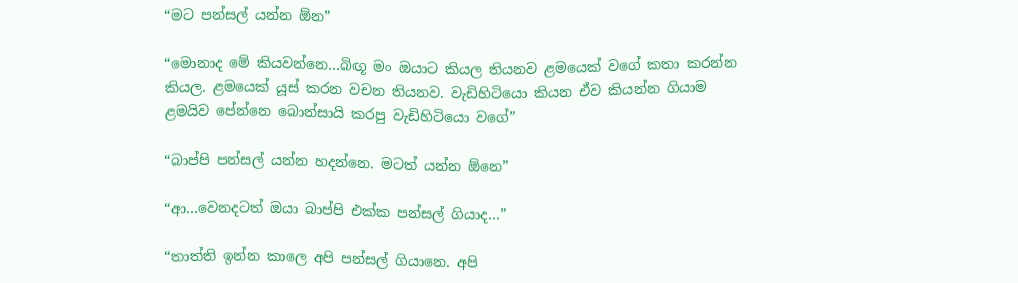“මට පන්සල් යන්න ඕන”

“මොනාද මේ කියවන්නෙ…බිඟූ මං ඔයාට කියල තියනව ළමයෙක් වගේ කතා කරන්න කියල. ළමයෙක් යූස් කරන වචන තියනව. වැඩිහිටියො කියන ඒව කියන්න ගියාම ළමයිව පේන්නෙ බොන්සායි කරපු වැඩිහිටියො වගේ”

“බාප්පි පන්සල් යන්න හදන්නෙ. මටත් යන්න ඕනෙ”

“ආ…වෙනදටත් ඔයා බාප්පි එක්ක පන්සල් ගියාද…”

“තාත්ති ඉන්න කාලෙ අපි පන්සල් ගියානෙ. අපි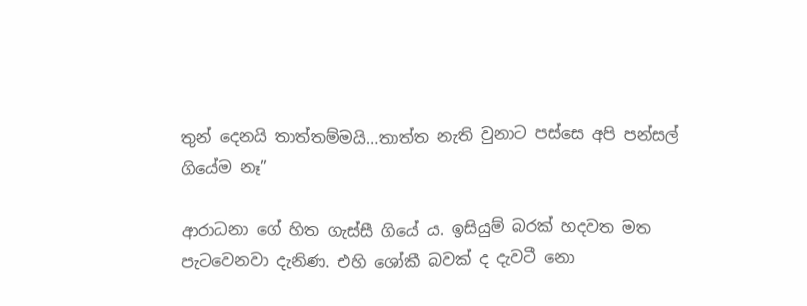තුන් දෙනයි තාත්තම්මයි…තාත්ත නැති වුනාට පස්සෙ අපි පන්සල් ගියේම නෑ”

ආරාධනා ගේ හිත ගැස්සී ගියේ ය. ඉසියුම් බරක් හදවත මත පැටවෙනවා දැනිණ. එහි ශෝකී බවක් ද දැවටී නො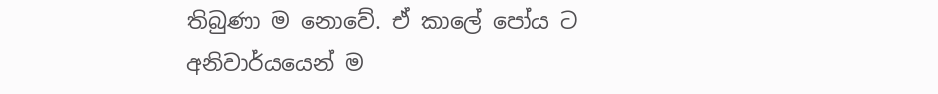තිබුණා ම නොවේ. ඒ කාලේ පෝය ට අනිවාර්යයෙන් ම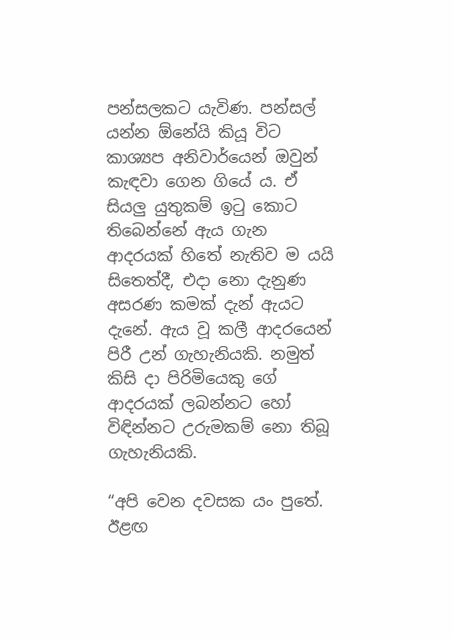පන්සලකට යැවිණ. පන්සල් යන්න ඕනේයි කියූ විට කාශ්‍යප අනිවාර්යෙන් ඔවුන් කැඳවා ගෙන ගියේ ය. ඒ සියලු යුතුකම් ඉටු කොට තිබෙන්නේ ඇය ගැන ආදරයක් හිතේ නැතිව ම යයි සිතෙත්දී, එදා නො දැනුණ අසරණ කමක් දැන් ඇයට දැනේ. ඇය වූ කලී ආදරයෙන් පිරී උන් ගැහැනියකි. නමුත් කිසි දා පිරිමියෙකු ගේ ආදරයක් ලබන්නට හෝ විඳින්නට උරුමකම් නො තිබූ ගැහැනියකි.

“අපි වෙන දවසක යං පුතේ. ඊළඟ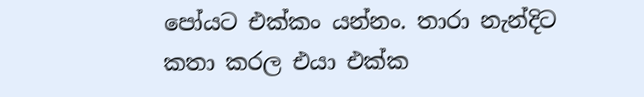පෝයට එක්කං යන්නං. තාරා නැන්දිට කතා කරල එයා එක්ක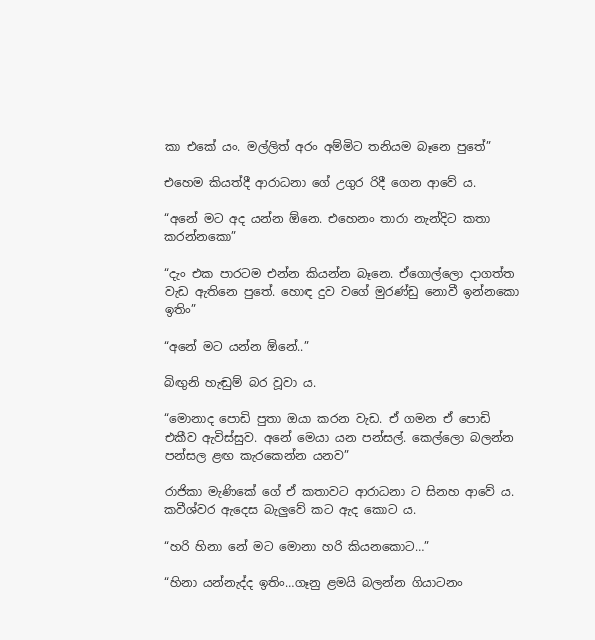කා එකේ යං. මල්ලිත් අරං අම්මිට තනියම බෑනෙ පුතේ”

එහෙම කියත්දී ආරාධනා ගේ උගුර රිදී ගෙන ආවේ ය.

“අනේ මට අද යන්න ඕනෙ. එහෙනං තාරා නැන්දිට කතා කරන්නකො”

“දැං එක පාරටම එන්න කියන්න බෑනෙ. ඒගොල්ලො දාගත්ත වැඩ ඇතිනෙ පුතේ. හොඳ දුව වගේ මුරණ්ඩු නොවී ඉන්නකො ඉතිං”

“අනේ මට යන්න ඕනේ..”

බිඟුනි හැඬුම් බර වූවා ය.

“මොනාද පොඩි පුතා ඔයා කරන වැඩ. ඒ ගමන ඒ පොඩි එකීව ඇවිස්සුව. අනේ මෙයා යන පන්සල්. කෙල්ලො බලන්න පන්සල ළඟ කැරකෙන්න යනව”

රාජිකා මැණිකේ ගේ ඒ කතාවට ආරාධනා ට සිනහ ආවේ ය. කවීශ්වර ඇදෙස බැලුවේ කට ඇද කොට ය.

“හරි හිනා නේ මට මොනා හරි කියනකොට…”

“හිනා යන්නැද්ද ඉතිං…ගෑනු ළමයි බලන්න ගියාටනං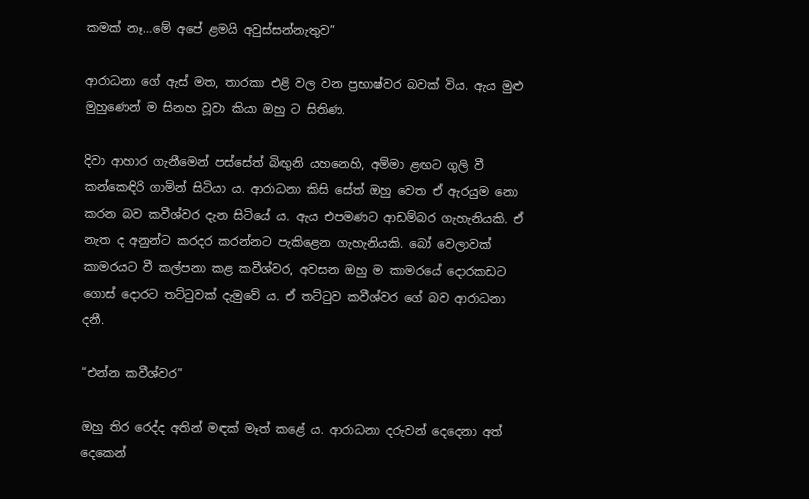කමක් නෑ…මේ අපේ ළමයි අවුස්සන්නැතුව”

ආරාධනා ගේ ඇස් මත, තාරකා එළි වල වන ප්‍රභාෂ්වර බවක් විය. ඇය මුළු මුහුණෙන් ම සිනහ වූවා කියා ඔහු ට සිතිණ.

දිවා ආහාර ගැනීමෙන් පස්සේත් බිඟුනි යහනෙහි, අම්මා ළඟට ගුලි වී කන්කෙඳිරි ගාමින් සිටියා ය. ආරාධනා කිසි සේත් ඔහු වෙත ඒ ඇරයුම නො කරන බව කවීශ්වර දැන සිටියේ ය. ඇය එපමණට ආඩම්බර ගැහැනියකි. ඒ නැත ද අනුන්ට කරදර කරන්නට පැකිළෙන ගැහැනියකි. බෝ වෙලාවක් කාමරයට වී කල්පනා කළ කවීශ්වර, අවසන ඔහු ම කාමරයේ දොරකඩට ගොස් දොරට තට්ටුවක් දැමුවේ ය. ඒ තට්ටුව කවීශ්වර ගේ බව ආරාධනා දනී.

“එන්න කවීශ්වර”

ඔහු තිර රෙද්ද අතින් මඳක් මෑත් කළේ ය. ආරාධනා දරුවන් දෙදෙනා අත් දෙකෙන්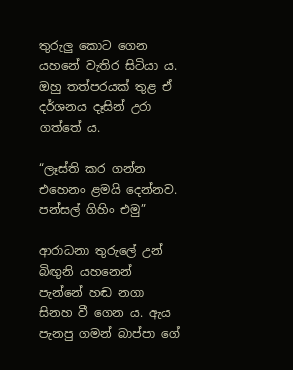තුරුලු කොට ගෙන යහනේ වැතිර සිටියා ය. ඔහු තත්පරයක් තුළ ඒ දර්ශනය දෑසින් උරා ගත්තේ ය.

“ලෑස්ති කර ගන්න එහෙනං ළමයි දෙන්නව. පන්සල් ගිහිං එමු”

ආරාධනා තුරුලේ උන් බිඟුනි යහනෙන් පැන්නේ හඬ නගා සිනහ වී ගෙන ය. ඇය පැනපු ගමන් බාප්පා ගේ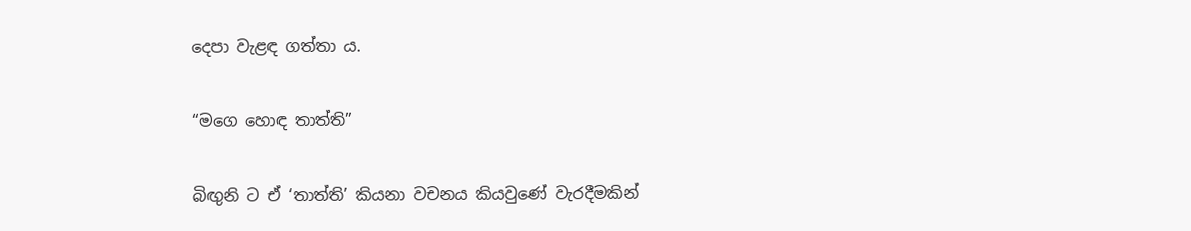දෙපා වැළඳ ගත්තා ය.

“මගෙ හොඳ තාත්ති”

බිඟුනි ට ඒ ‘තාත්ති’ කියනා වචනය කියවුණේ වැරදීමකින්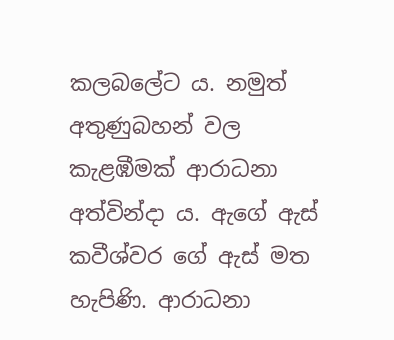කලබලේට ය. නමුත් අතුණුබහන් වල කැළඹීමක් ආරාධනා අත්වින්දා ය. ඇගේ ඇස් කවීශ්වර ගේ ඇස් මත හැපිණි. ආරාධනා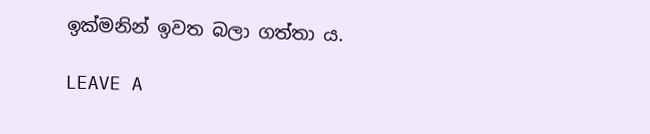ඉක්මනින් ඉවත බලා ගත්තා ය.

LEAVE A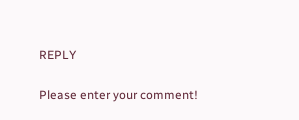REPLY

Please enter your comment!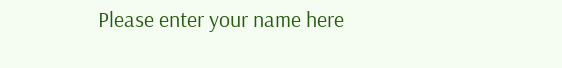Please enter your name here